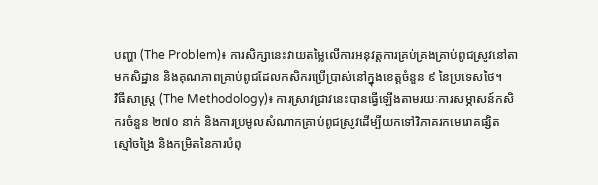បញ្ហា (The Problem)៖ ការសិក្សានេះវាយតម្លៃលើការអនុវត្តការគ្រប់គ្រងគ្រាប់ពូជស្រូវនៅតាមកសិដ្ឋាន និងគុណភាពគ្រាប់ពូជដែលកសិករប្រើប្រាស់នៅក្នុងខេត្តចំនួន ៩ នៃប្រទេសថៃ។
វិធីសាស្ត្រ (The Methodology)៖ ការស្រាវជ្រាវនេះបានធ្វើឡើងតាមរយៈការសម្ភាសន៍កសិករចំនួន ២៧០ នាក់ និងការប្រមូលសំណាកគ្រាប់ពូជស្រូវដើម្បីយកទៅវិភាគរកមេរោគផ្សិត ស្មៅចង្រៃ និងកម្រិតនៃការបំពុ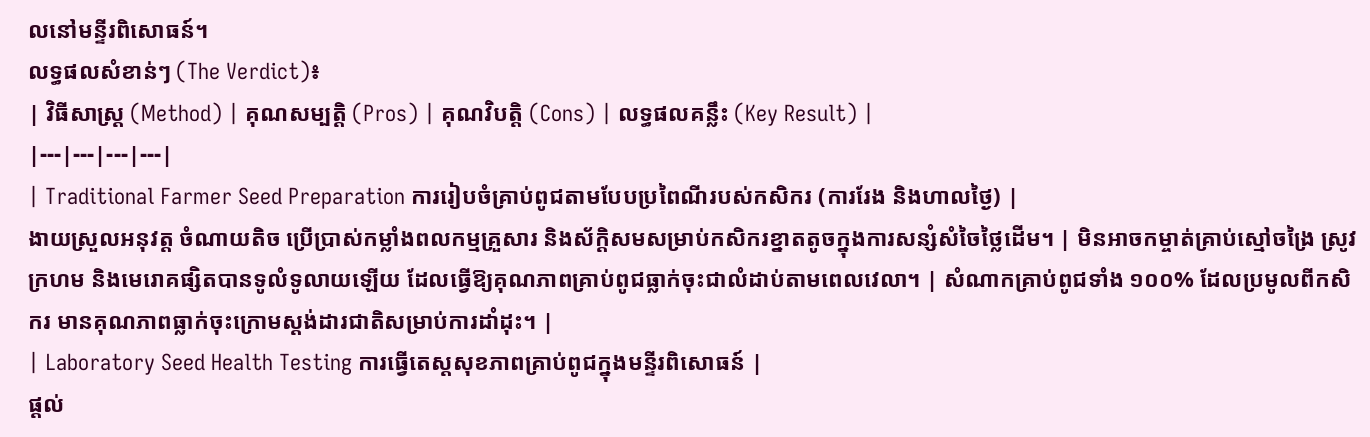លនៅមន្ទីរពិសោធន៍។
លទ្ធផលសំខាន់ៗ (The Verdict)៖
| វិធីសាស្ត្រ (Method) | គុណសម្បត្តិ (Pros) | គុណវិបត្តិ (Cons) | លទ្ធផលគន្លឹះ (Key Result) |
|---|---|---|---|
| Traditional Farmer Seed Preparation ការរៀបចំគ្រាប់ពូជតាមបែបប្រពៃណីរបស់កសិករ (ការរែង និងហាលថ្ងៃ) |
ងាយស្រួលអនុវត្ត ចំណាយតិច ប្រើប្រាស់កម្លាំងពលកម្មគ្រួសារ និងស័ក្តិសមសម្រាប់កសិករខ្នាតតូចក្នុងការសន្សំសំចៃថ្លៃដើម។ | មិនអាចកម្ចាត់គ្រាប់ស្មៅចង្រៃ ស្រូវក្រហម និងមេរោគផ្សិតបានទូលំទូលាយឡើយ ដែលធ្វើឱ្យគុណភាពគ្រាប់ពូជធ្លាក់ចុះជាលំដាប់តាមពេលវេលា។ | សំណាកគ្រាប់ពូជទាំង ១០០% ដែលប្រមូលពីកសិករ មានគុណភាពធ្លាក់ចុះក្រោមស្តង់ដារជាតិសម្រាប់ការដាំដុះ។ |
| Laboratory Seed Health Testing ការធ្វើតេស្តសុខភាពគ្រាប់ពូជក្នុងមន្ទីរពិសោធន៍ |
ផ្តល់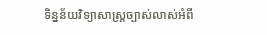ទិន្នន័យវិទ្យាសាស្ត្រច្បាស់លាស់អំពី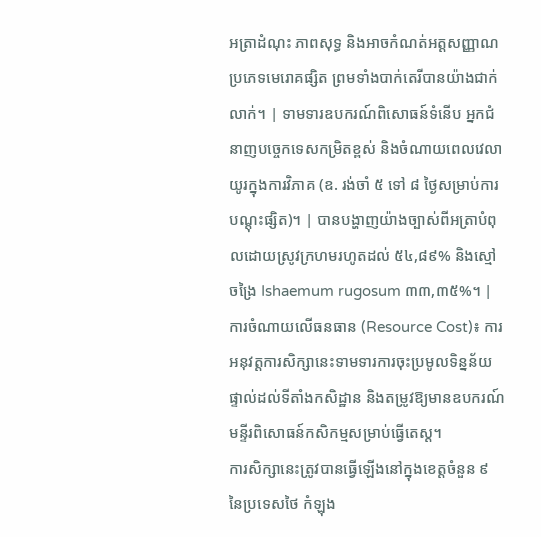អត្រាដំណុះ ភាពសុទ្ធ និងអាចកំណត់អត្តសញ្ញាណប្រភេទមេរោគផ្សិត ព្រមទាំងបាក់តេរីបានយ៉ាងជាក់លាក់។ | ទាមទារឧបករណ៍ពិសោធន៍ទំនើប អ្នកជំនាញបច្ចេកទេសកម្រិតខ្ពស់ និងចំណាយពេលវេលាយូរក្នុងការវិភាគ (ឧ. រង់ចាំ ៥ ទៅ ៨ ថ្ងៃសម្រាប់ការបណ្ដុះផ្សិត)។ | បានបង្ហាញយ៉ាងច្បាស់ពីអត្រាបំពុលដោយស្រូវក្រហមរហូតដល់ ៥៤,៨៩% និងស្មៅចង្រៃ Ishaemum rugosum ៣៣,៣៥%។ |
ការចំណាយលើធនធាន (Resource Cost)៖ ការអនុវត្តការសិក្សានេះទាមទារការចុះប្រមូលទិន្នន័យផ្ទាល់ដល់ទីតាំងកសិដ្ឋាន និងតម្រូវឱ្យមានឧបករណ៍មន្ទីរពិសោធន៍កសិកម្មសម្រាប់ធ្វើតេស្ត។
ការសិក្សានេះត្រូវបានធ្វើឡើងនៅក្នុងខេត្តចំនួន ៩ នៃប្រទេសថៃ កំឡុង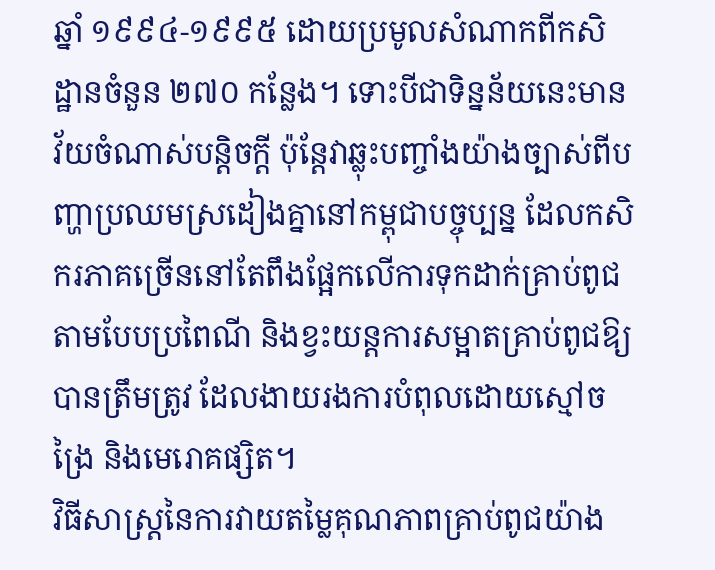ឆ្នាំ ១៩៩៤-១៩៩៥ ដោយប្រមូលសំណាកពីកសិដ្ឋានចំនួន ២៧០ កន្លែង។ ទោះបីជាទិន្នន័យនេះមានវ័យចំណាស់បន្តិចក្ដី ប៉ុន្តែវាឆ្លុះបញ្ចាំងយ៉ាងច្បាស់ពីបញ្ហាប្រឈមស្រដៀងគ្នានៅកម្ពុជាបច្ចុប្បន្ន ដែលកសិករភាគច្រើននៅតែពឹងផ្អែកលើការទុកដាក់គ្រាប់ពូជតាមបែបប្រពៃណី និងខ្វះយន្តការសម្អាតគ្រាប់ពូជឱ្យបានត្រឹមត្រូវ ដែលងាយរងការបំពុលដោយស្មៅចង្រៃ និងមេរោគផ្សិត។
វិធីសាស្ត្រនៃការវាយតម្លៃគុណភាពគ្រាប់ពូជយ៉ាង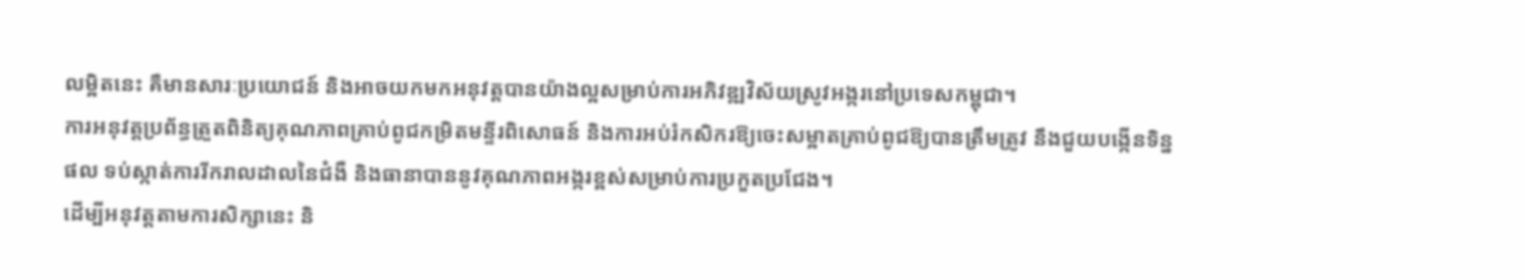លម្អិតនេះ គឺមានសារៈប្រយោជន៍ និងអាចយកមកអនុវត្តបានយ៉ាងល្អសម្រាប់ការអភិវឌ្ឍវិស័យស្រូវអង្ករនៅប្រទេសកម្ពុជា។
ការអនុវត្តប្រព័ន្ធត្រួតពិនិត្យគុណភាពគ្រាប់ពូជកម្រិតមន្ទីរពិសោធន៍ និងការអប់រំកសិករឱ្យចេះសម្អាតគ្រាប់ពូជឱ្យបានត្រឹមត្រូវ នឹងជួយបង្កើនទិន្នផល ទប់ស្កាត់ការរីករាលដាលនៃជំងឺ និងធានាបាននូវគុណភាពអង្ករខ្ពស់សម្រាប់ការប្រកួតប្រជែង។
ដើម្បីអនុវត្តតាមការសិក្សានេះ និ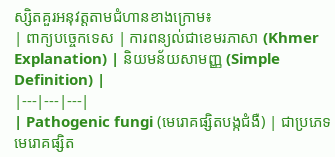ស្សិតគួរអនុវត្តតាមជំហានខាងក្រោម៖
| ពាក្យបច្ចេកទេស | ការពន្យល់ជាខេមរភាសា (Khmer Explanation) | និយមន័យសាមញ្ញ (Simple Definition) |
|---|---|---|
| Pathogenic fungi (មេរោគផ្សិតបង្កជំងឺ) | ជាប្រភេទមេរោគផ្សិត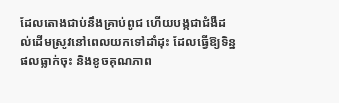ដែលតោងជាប់នឹងគ្រាប់ពូជ ហើយបង្កជាជំងឺដល់ដើមស្រូវនៅពេលយកទៅដាំដុះ ដែលធ្វើឱ្យទិន្នផលធ្លាក់ចុះ និងខូចគុណភាព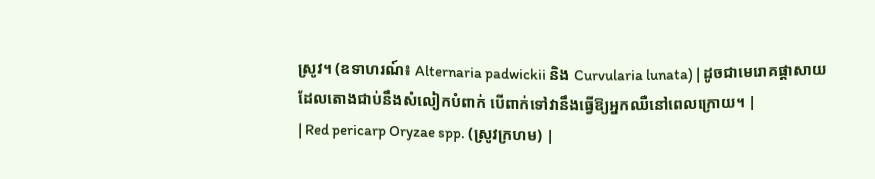ស្រូវ។ (ឧទាហរណ៍៖ Alternaria padwickii និង Curvularia lunata) | ដូចជាមេរោគផ្តាសាយដែលតោងជាប់នឹងសំលៀកបំពាក់ បើពាក់ទៅវានឹងធ្វើឱ្យអ្នកឈឺនៅពេលក្រោយ។ |
| Red pericarp Oryzae spp. (ស្រូវក្រហម) |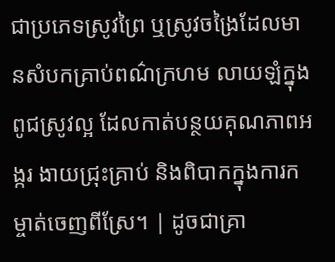ជាប្រភេទស្រូវព្រៃ ឬស្រូវចង្រៃដែលមានសំបកគ្រាប់ពណ៌ក្រហម លាយឡំក្នុងពូជស្រូវល្អ ដែលកាត់បន្ថយគុណភាពអង្ករ ងាយជ្រុះគ្រាប់ និងពិបាកក្នុងការកម្ចាត់ចេញពីស្រែ។ | ដូចជាគ្រា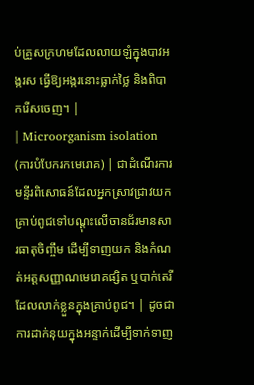ប់គ្រួសក្រហមដែលលាយឡំក្នុងបាវអង្ករស ធ្វើឱ្យអង្ករនោះធ្លាក់ថ្លៃ និងពិបាករើសចេញ។ |
| Microorganism isolation (ការបំបែករកមេរោគ) | ជាដំណើរការមន្ទីរពិសោធន៍ដែលអ្នកស្រាវជ្រាវយកគ្រាប់ពូជទៅបណ្ដុះលើចានជ័រមានសារធាតុចិញ្ចឹម ដើម្បីទាញយក និងកំណត់អត្តសញ្ញាណមេរោគផ្សិត ឬបាក់តេរីដែលលាក់ខ្លួនក្នុងគ្រាប់ពូជ។ | ដូចជាការដាក់នុយក្នុងអន្ទាក់ដើម្បីទាក់ទាញ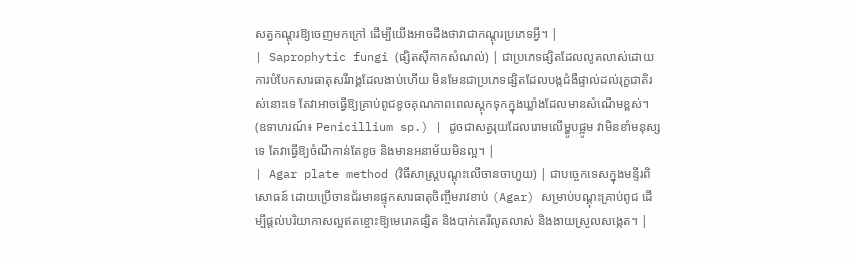សត្វកណ្ដុរឱ្យចេញមកក្រៅ ដើម្បីយើងអាចដឹងថាវាជាកណ្ដុរប្រភេទអ្វី។ |
| Saprophytic fungi (ផ្សិតស៊ីកាកសំណល់) | ជាប្រភេទផ្សិតដែលលូតលាស់ដោយការបំបែកសារធាតុសរីរាង្គដែលងាប់ហើយ មិនមែនជាប្រភេទផ្សិតដែលបង្កជំងឺផ្ទាល់ដល់រុក្ខជាតិរស់នោះទេ តែវាអាចធ្វើឱ្យគ្រាប់ពូជខូចគុណភាពពេលស្តុកទុកក្នុងឃ្លាំងដែលមានសំណើមខ្ពស់។ (ឧទាហរណ៍៖ Penicillium sp.) | ដូចជាសត្វរុយដែលរោមលើម្ហូបផ្អូម វាមិនខាំមនុស្សទេ តែវាធ្វើឱ្យចំណីកាន់តែខូច និងមានអនាម័យមិនល្អ។ |
| Agar plate method (វិធីសាស្ត្របណ្ដុះលើចានចាហួយ) | ជាបច្ចេកទេសក្នុងមន្ទីរពិសោធន៍ ដោយប្រើចានជ័រមានផ្ទុកសារធាតុចិញ្ចឹមរាវខាប់ (Agar) សម្រាប់បណ្ដុះគ្រាប់ពូជ ដើម្បីផ្តល់បរិយាកាសល្អឥតខ្ចោះឱ្យមេរោគផ្សិត និងបាក់តេរីលូតលាស់ និងងាយស្រួលសង្កេត។ |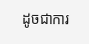ដូចជាការ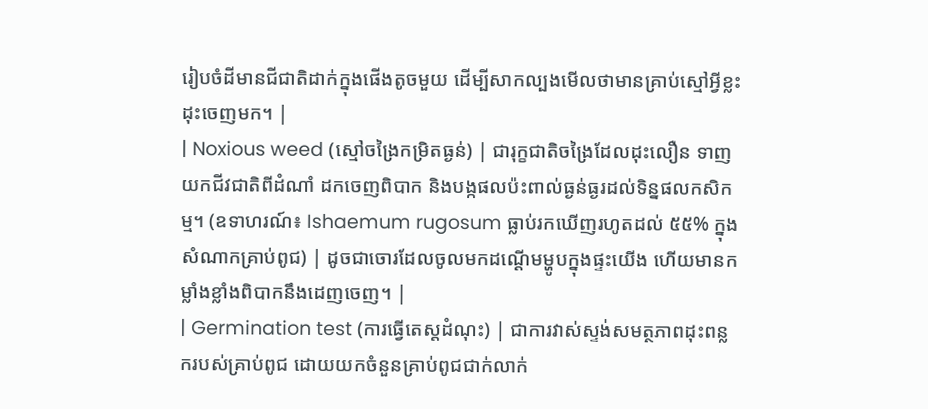រៀបចំដីមានជីជាតិដាក់ក្នុងផើងតូចមួយ ដើម្បីសាកល្បងមើលថាមានគ្រាប់ស្មៅអ្វីខ្លះដុះចេញមក។ |
| Noxious weed (ស្មៅចង្រៃកម្រិតធ្ងន់) | ជារុក្ខជាតិចង្រៃដែលដុះលឿន ទាញយកជីវជាតិពីដំណាំ ដកចេញពិបាក និងបង្កផលប៉ះពាល់ធ្ងន់ធ្ងរដល់ទិន្នផលកសិកម្ម។ (ឧទាហរណ៍៖ Ishaemum rugosum ធ្លាប់រកឃើញរហូតដល់ ៥៥% ក្នុងសំណាកគ្រាប់ពូជ) | ដូចជាចោរដែលចូលមកដណ្ដើមម្ហូបក្នុងផ្ទះយើង ហើយមានកម្លាំងខ្លាំងពិបាកនឹងដេញចេញ។ |
| Germination test (ការធ្វើតេស្តដំណុះ) | ជាការវាស់ស្ទង់សមត្ថភាពដុះពន្លករបស់គ្រាប់ពូជ ដោយយកចំនួនគ្រាប់ពូជជាក់លាក់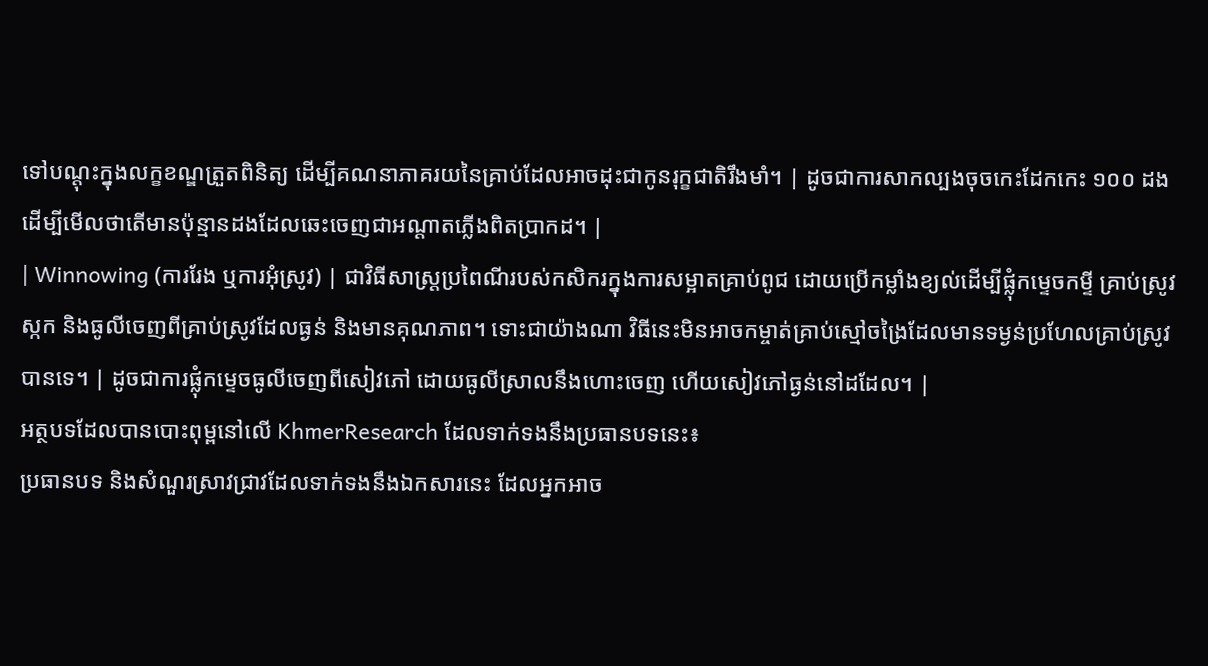ទៅបណ្ដុះក្នុងលក្ខខណ្ឌត្រួតពិនិត្យ ដើម្បីគណនាភាគរយនៃគ្រាប់ដែលអាចដុះជាកូនរុក្ខជាតិរឹងមាំ។ | ដូចជាការសាកល្បងចុចកេះដែកកេះ ១០០ ដង ដើម្បីមើលថាតើមានប៉ុន្មានដងដែលឆេះចេញជាអណ្តាតភ្លើងពិតប្រាកដ។ |
| Winnowing (ការរែង ឬការអុំស្រូវ) | ជាវិធីសាស្ត្រប្រពៃណីរបស់កសិករក្នុងការសម្អាតគ្រាប់ពូជ ដោយប្រើកម្លាំងខ្យល់ដើម្បីផ្លុំកម្ទេចកម្ទី គ្រាប់ស្រូវស្កក និងធូលីចេញពីគ្រាប់ស្រូវដែលធ្ងន់ និងមានគុណភាព។ ទោះជាយ៉ាងណា វិធីនេះមិនអាចកម្ចាត់គ្រាប់ស្មៅចង្រៃដែលមានទម្ងន់ប្រហែលគ្រាប់ស្រូវបានទេ។ | ដូចជាការផ្លុំកម្ទេចធូលីចេញពីសៀវភៅ ដោយធូលីស្រាលនឹងហោះចេញ ហើយសៀវភៅធ្ងន់នៅដដែល។ |
អត្ថបទដែលបានបោះពុម្ពនៅលើ KhmerResearch ដែលទាក់ទងនឹងប្រធានបទនេះ៖
ប្រធានបទ និងសំណួរស្រាវជ្រាវដែលទាក់ទងនឹងឯកសារនេះ ដែលអ្នកអាច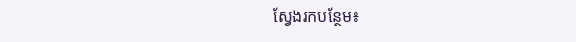ស្វែងរកបន្ថែម៖